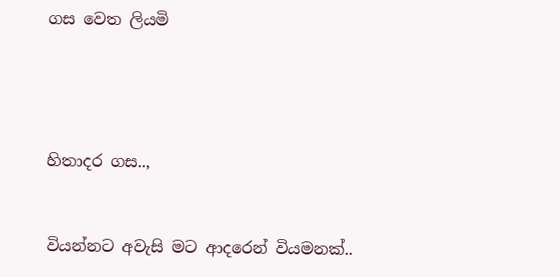ගස වෙත ලියමි




හිතාදර ගස..,


වියන්නට අවැසි මට ආදරෙන් වියමනක්..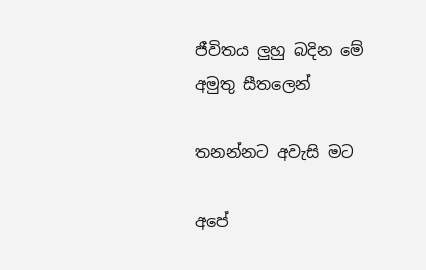ජීවිතය ලුහු බදින මේ අමුතු සීතලෙන්

තනන්නට අවැසි මට

අපේ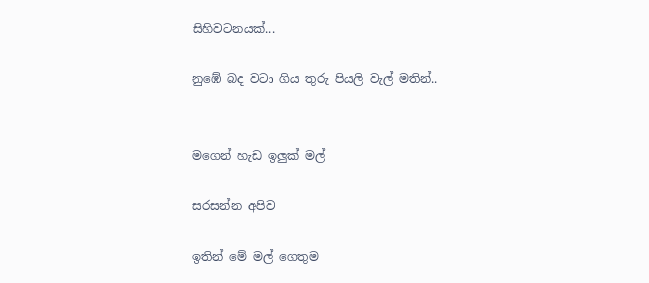සිහිවටනයක්...

නුඹේ බද වටා ගිය තුරු පියලි වැල් මතින්..


මගෙන් හැඩ ඉලුක් මල්

සරසන්න අපිව

ඉතින් මේ මල් ගෙතුම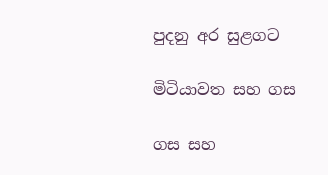පුදනු අර සුළගට

මිටියාවත සහ ගස

ගස සහ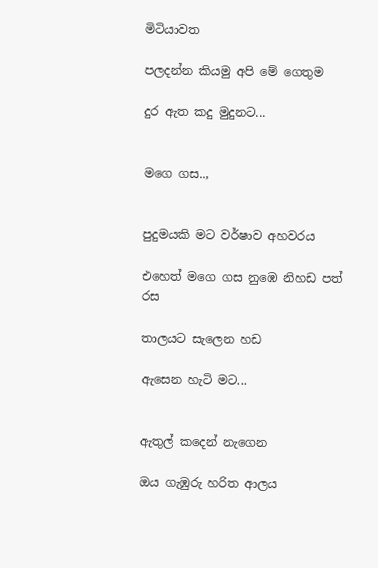මිටියාවත

පලදන්න කියමු අපි මේ ගෙතුම

දුර ඇත කදු මුදුනට...


මගෙ ගස..,


පුදුමයකි මට වර්ෂාව අහවරය

එහෙත් මගෙ ගස නුඹෙ නිහඩ පත් රස

තාලයට සැලෙන හඩ

ඇසෙන හැටි මට...


ඇතුල් කදෙන් නැගෙන

ඔය ගැඹුරු හරිත ආලය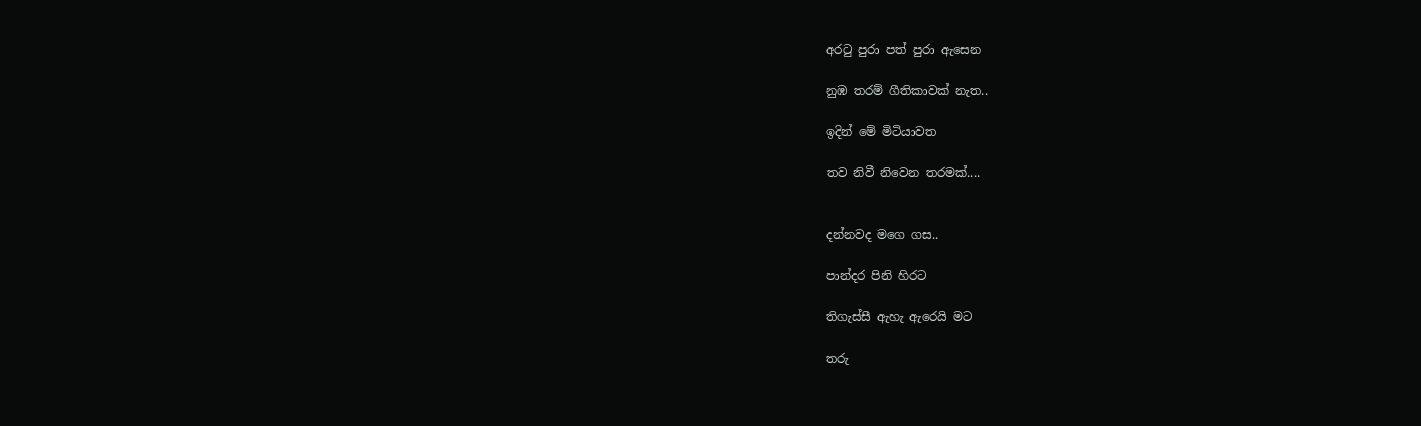අරටු පුරා පත් පුරා ඇසෙන

නුඹ තරම් ගීතිකාවක් නැත..

ඉදින් මේ මිටියාවත

තව නිවී නිවෙන තරමක්....


දන්නවද මගෙ ගස..

පාන්දර පිනි හිරට

තිගැස්සී ඇහැ ඇරෙයි මට

තරු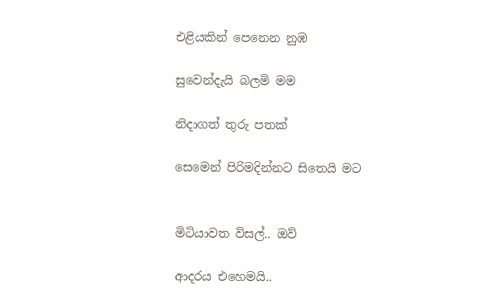එළියකින් පෙනෙන නුඹ

සුවෙන්දැයි බලමි මම

නිදාගත් තුරු පතක්

සෙමෙන් පිරිමදින්නට සිතෙයි මට


මිටියාවත විසල්.. ඔව්

ආදරය එහෙමයි..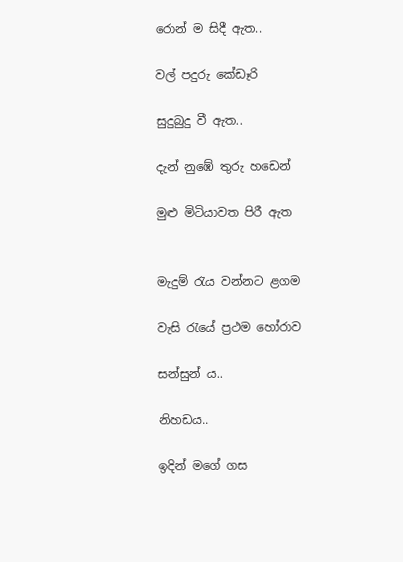රොන් ම සිදී ඇත..

වල් පදුරු කේඩෑරි

සුදුබුදු වී ඇත..

දැන් නුඹේ තුරු හඩෙන්

මුළු මිටියාවත පිරී ඇත


මැදුම් රැය වන්නට ළගම

වැසි රැයේ ප්‍රථම හෝරාව

සන්සුන් ය..

නිහඩය..

ඉදින් මගේ ගස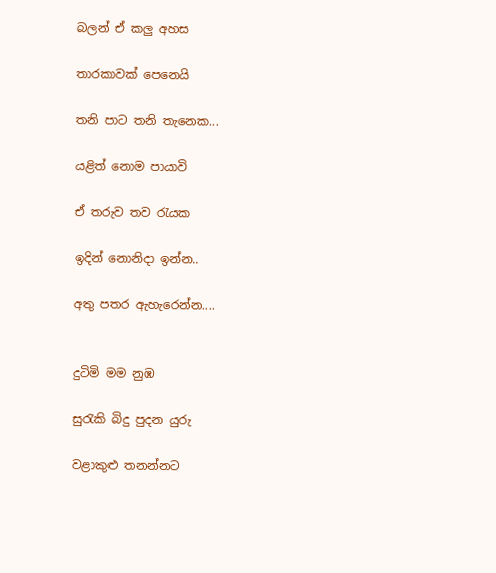බලන් ඒ කලු අහස

තාරකාවක් පෙනෙයි

තනි පාට තනි තැනෙක...

යළිත් නොම පායාවි

ඒ තරුව තව රැයක

ඉදින් නොනිදා ඉන්න..

අතු පතර ඇහැරෙන්න....


දුටිමි මම නුඹ

සුරැකි බිදු පුදන යුරු

වළාකුළු තනන්නට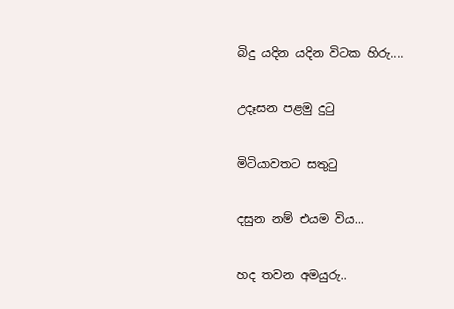බිදු යදින යදින විටක හිරු....

උදෑසන පළමු දුටු

මිටියාවතට සතුටු

දසුන නම් එයම විය...

හද තවන අමයුරු..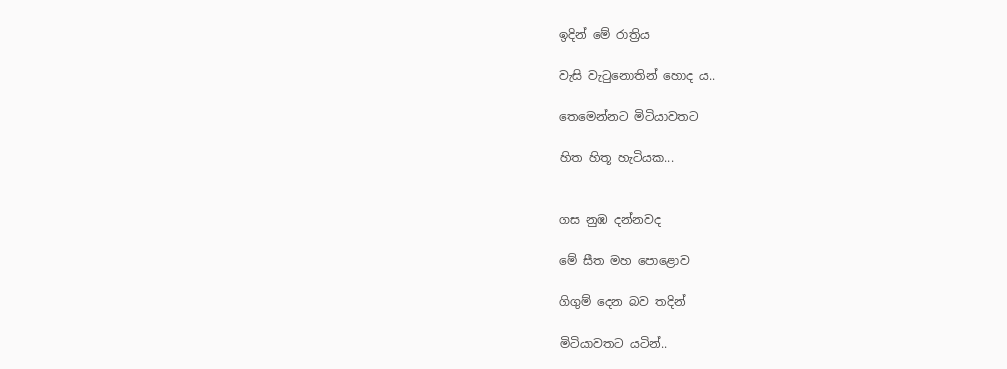ඉදින් මේ රාත්‍රිය

වැසි වැටුනොතින් හොද ය..

තෙමෙන්නට මිටියාවතට

හිත හිතූ හැටියක...


ගස නුඹ දන්නවද

මේ සීත මහ පොළොව

ගිගුම් දෙන බව තදින්

මිටියාවතට යටින්..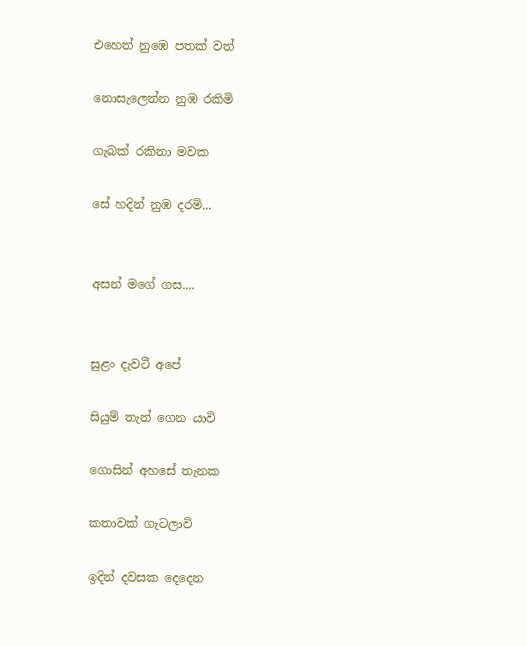එහෙත් නුඹෙ පතක් වත්

නොසැලෙන්න නුඹ රකිමි

ගැබක් රකිනා මවක

සේ හදින් නුඹ දරමි...


අසන් මගේ ගස....


සුළං දැවටී අපේ

සියුම් තැන් ගෙන යාවි

ගොසින් අහසේ තැනක

කතාවක් ගැටලාවි

ඉදින් දවසක දෙදෙන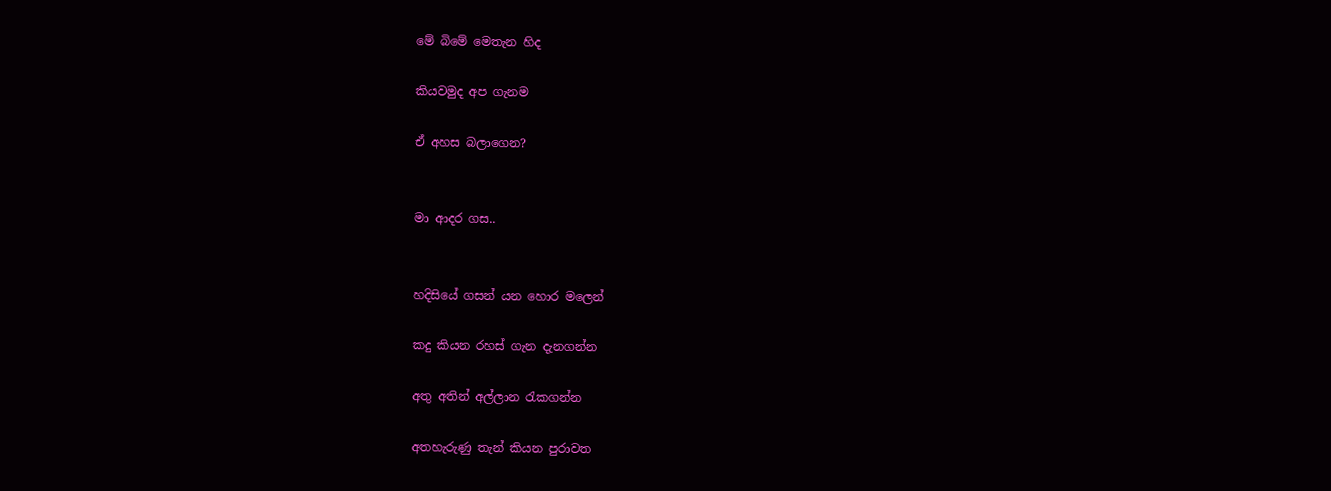මේ බිමේ මෙතැන හිද

කියවමුද අප ගැනම

ඒ අහස බලාගෙන?


මා ආදර ගස..


හදිසියේ ගසන් යන හොර මලෙන්

කදු කියන රහස් ගැන දැනගන්න

අතු අතින් අල්ලාන රැකගන්න

අතහැරුණු තැන් කියන පුරාවත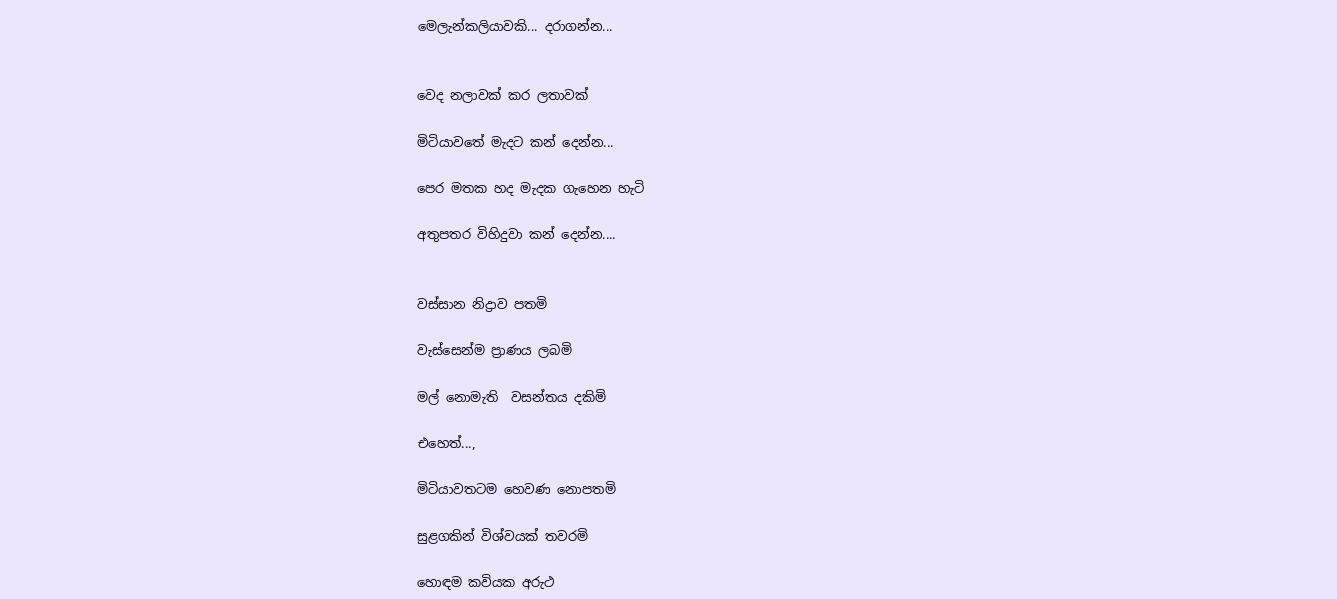මෙලැන්කලියාවකි... දරාගන්න...


වෙද නලාවක් කර ලතාවක්

මිටියාවතේ මැදට කන් දෙන්න...

පෙර මතක හද මැදක ගැහෙන හැටි

අතුපතර විහිදුවා කන් දෙන්න....


වස්සාන නිද්‍රාව පතමි

වැස්සෙන්ම ප්‍රාණය ලබමි

මල් නොමැති  වසන්තය දකිමි

එහෙත්...,

මිටියාවතටම හෙවණ නොපතමි

සුළගකින් විශ්වයක් තවරමි

හොඳම කවියක අරුථ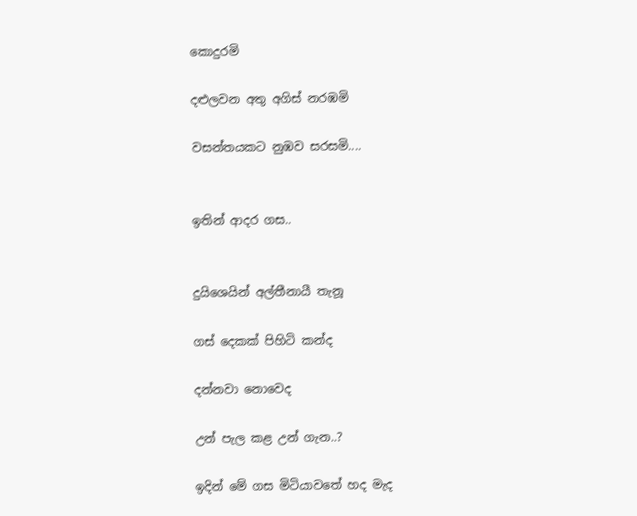කොදුරමි

දළුලවන අතු අගිස් නරඹමි

වසන්තයකට නුඹව සරසමි....


ඉතින් ආදර ගස..


දුයිශෙයින් අල්තීනායී තැනූ

ගස් දෙකක් පිහිටි කන්ද

දන්නවා නොවෙද

උන් පැල කළ උන් ගැන..?

ඉදින් මේ ගස මිටියාවතේ හද මැද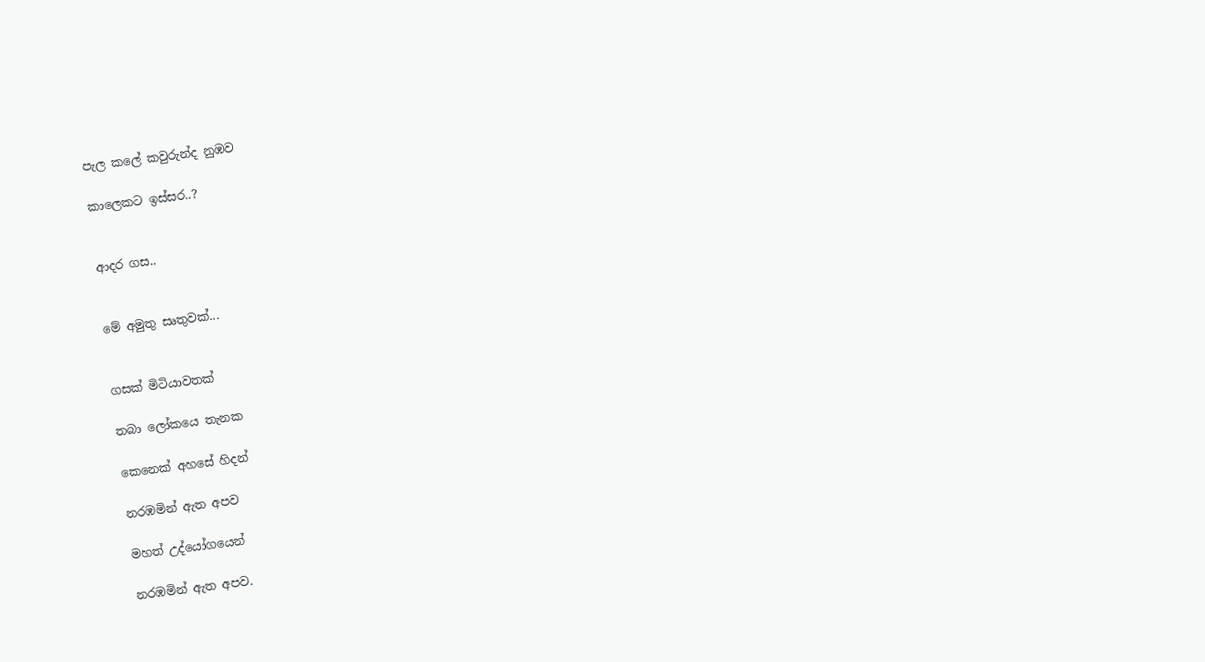පැල කලේ කවුරුන්ද නුඹව

කාලෙකට ඉස්සර..?


ආදර ගස..


මේ අමුතු සෘතුවක්...


ගසක් මිටියාවතක්

තබා ලෝකයෙ තැනක

කෙනෙක් අහසේ හිදන්

නරඹමින් ඇත අපව

මහත් උද්යෝගයෙන්

නරඹමින් ඇත අපව.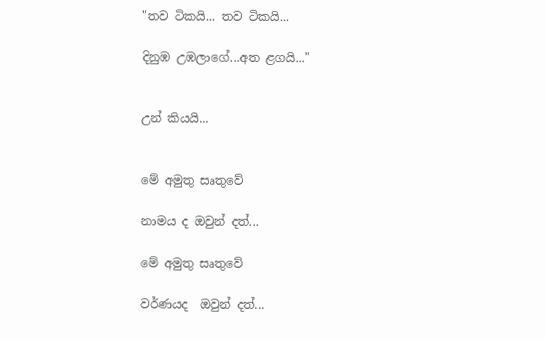"තව ටිකයි... තව ටිකයි...

දිනුඹ උඹලාගේ...අත ළගයි..."


උන් කියයි...


මේ අමුතු සෘතුවේ

නාමය ද ඔවුන් දත්...

මේ අමුතු සෘතුවේ

වර්ණයද  ඔවුන් දත්...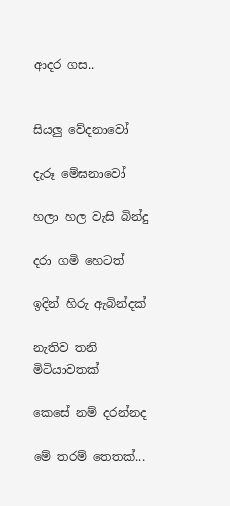ආදර ගස..


සියලු වේදනාවෝ

දැරූ මේඝනාවෝ

හලා හල වැසි බින්දු

දරා ගමි හෙටත්

ඉදින් හිරු ඇබින්දක්

නැතිව තනි මිටියාවතක්

කෙසේ නම් දරන්නද

මේ තරම් තෙතක්...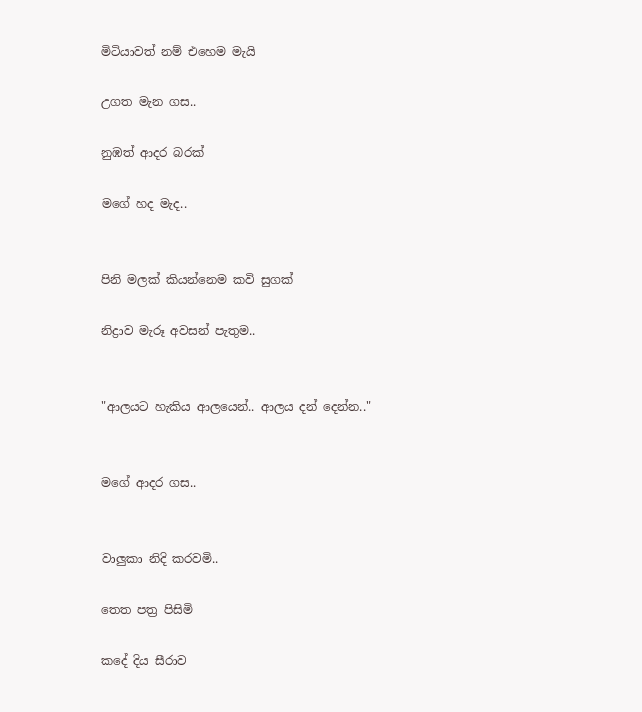මිටියාවත් නම් එහෙම මැයි

උගත මැන ගස..

නුඹත් ආදර බරක්

මගේ හද මැද..


පිනි මලක් කියන්නෙම කවි සුගක්

නිද්‍රාව මැරූ අවසන් පැතුම..


"ආලයට හැකිය ආලයෙන්.. ආලය දන් දෙන්න.."


මගේ ආදර ගස..


වාලුකා නිදි කරවමි..

තෙත පත්‍ර පිසිමි

කදේ දිය සීරාව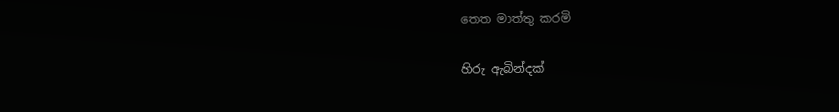තෙත මාත්තු කරමි

හිරු ඇබින්දක්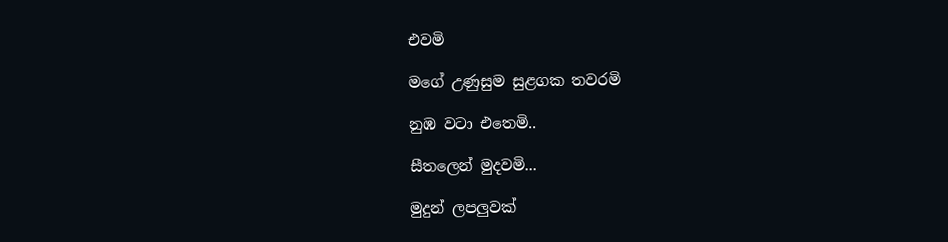එවමි

මගේ උණුසුම සුළගක තවරමි

නුඹ වටා එතෙමි..

සීතලෙන් මුදවමි...

මුදුන් ලපලුවක්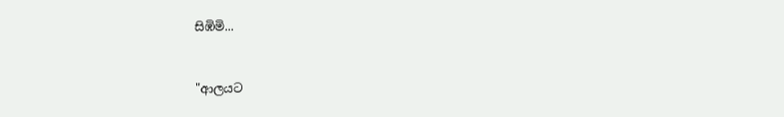සිඹිමි...


"ආලයට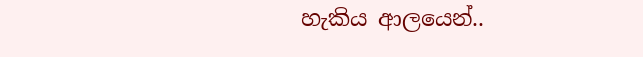හැකිය ආලයෙන්..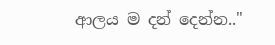ආලය ම දන් දෙන්න.."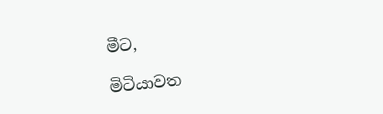මීට,

මිටියාවත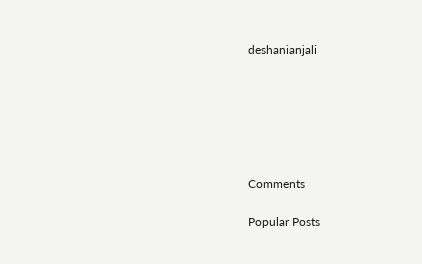deshanianjali






Comments

Popular Posts